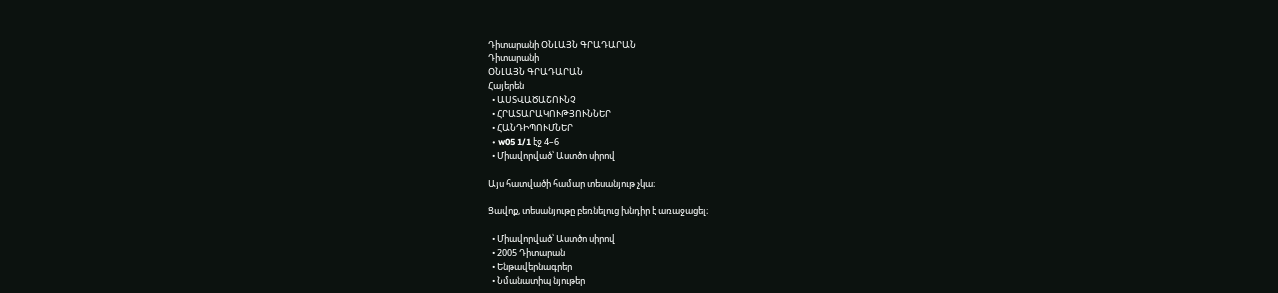Դիտարանի ՕՆԼԱՅՆ ԳՐԱԴԱՐԱՆ
Դիտարանի
ՕՆԼԱՅՆ ԳՐԱԴԱՐԱՆ
Հայերեն
  • ԱՍՏՎԱԾԱՇՈՒՆՉ
  • ՀՐԱՏԱՐԱԿՈՒԹՅՈՒՆՆԵՐ
  • ՀԱՆԴԻՊՈՒՄՆԵՐ
  • w05 1/1 էջ 4–6
  • Միավորված՝ Աստծո սիրով

Այս հատվածի համար տեսանյութ չկա։

Ցավոք, տեսանյութը բեռնելուց խնդիր է առաջացել։

  • Միավորված՝ Աստծո սիրով
  • 2005 Դիտարան
  • Ենթավերնագրեր
  • Նմանատիպ նյութեր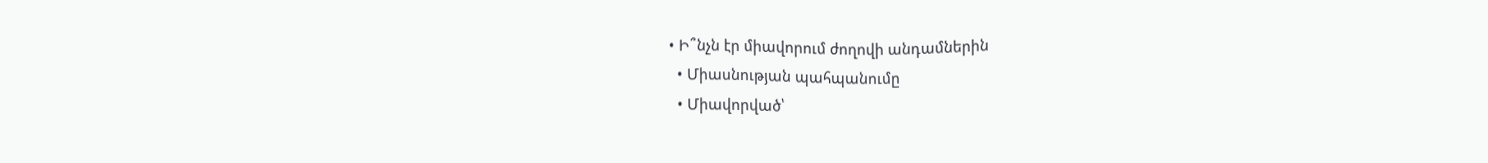• Ի՞նչն էր միավորում ժողովի անդամներին
  • Միասնության պահպանումը
  • Միավորված՝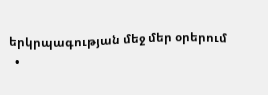երկրպագության մեջ մեր օրերում
  •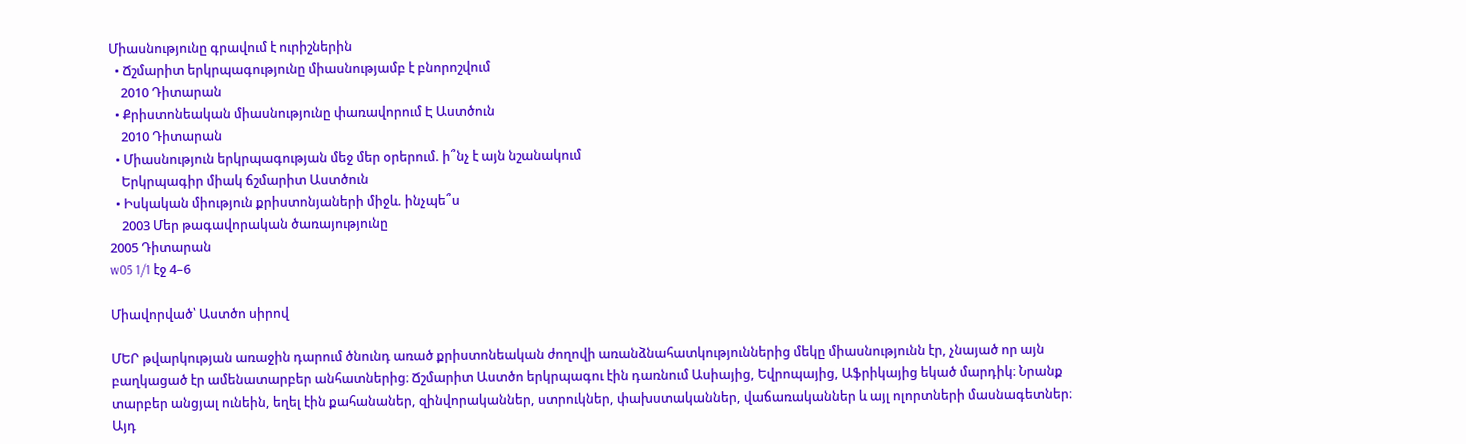Միասնությունը գրավում է ուրիշներին
  • Ճշմարիտ երկրպագությունը միասնությամբ է բնորոշվում
    2010 Դիտարան
  • Քրիստոնեական միասնությունը փառավորում Է Աստծուն
    2010 Դիտարան
  • Միասնություն երկրպագության մեջ մեր օրերում. ի՞նչ է այն նշանակում
    Երկրպագիր միակ ճշմարիտ Աստծուն
  • Իսկական միություն քրիստոնյաների միջև. ինչպե՞ս
    2003 Մեր թագավորական ծառայությունը
2005 Դիտարան
w05 1/1 էջ 4–6

Միավորված՝ Աստծո սիրով

ՄԵՐ թվարկության առաջին դարում ծնունդ առած քրիստոնեական ժողովի առանձնահատկություններից մեկը միասնությունն էր, չնայած որ այն բաղկացած էր ամենատարբեր անհատներից։ Ճշմարիտ Աստծո երկրպագու էին դառնում Ասիայից, Եվրոպայից, Աֆրիկայից եկած մարդիկ։ Նրանք տարբեր անցյալ ունեին, եղել էին քահանաներ, զինվորականներ, ստրուկներ, փախստականներ, վաճառականներ և այլ ոլորտների մասնագետներ։ Այդ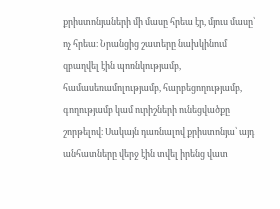քրիստոնյաների մի մասը հրեա էր, մյուս մասը՝ ոչ հրեա։ Նրանցից շատերը նախկինում զբաղվել էին պոռնկությամբ, համասեռամոլությամբ, հարբեցողությամբ, գողությամբ կամ ուրիշների ունեցվածքը շորթելով։ Սակայն դառնալով քրիստոնյա՝ այդ անհատները վերջ էին տվել իրենց վատ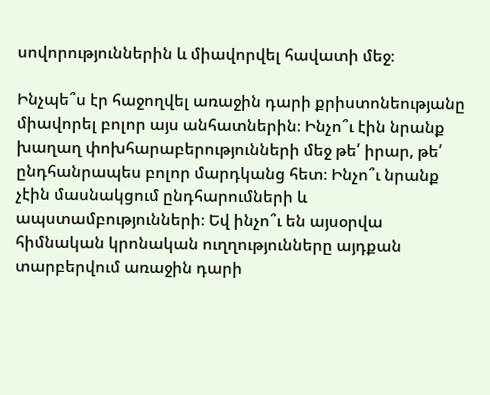սովորություններին և միավորվել հավատի մեջ։

Ինչպե՞ս էր հաջողվել առաջին դարի քրիստոնեությանը միավորել բոլոր այս անհատներին։ Ինչո՞ւ էին նրանք խաղաղ փոխհարաբերությունների մեջ թե՛ իրար, թե՛ ընդհանրապես բոլոր մարդկանց հետ։ Ինչո՞ւ նրանք չէին մասնակցում ընդհարումների և ապստամբությունների։ Եվ ինչո՞ւ են այսօրվա հիմնական կրոնական ուղղությունները այդքան տարբերվում առաջին դարի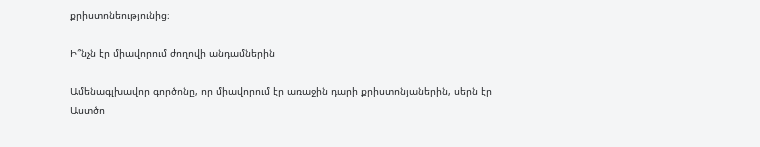քրիստոնեությունից։

Ի՞նչն էր միավորում ժողովի անդամներին

Ամենագլխավոր գործոնը, որ միավորում էր առաջին դարի քրիստոնյաներին, սերն էր Աստծո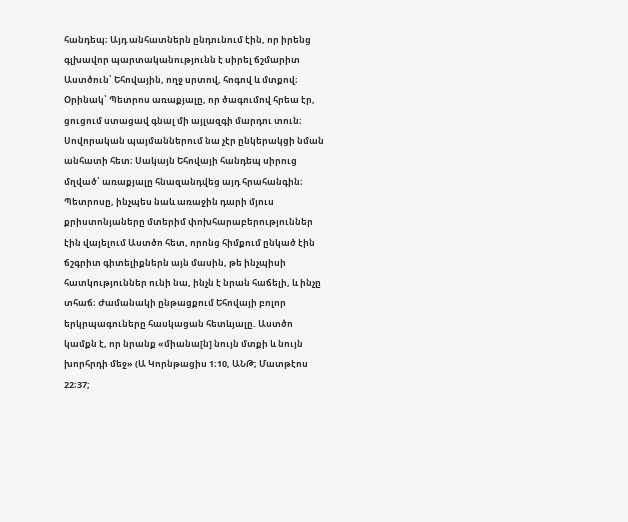հանդեպ։ Այդ անհատներն ընդունում էին, որ իրենց գլխավոր պարտականությունն է սիրել ճշմարիտ Աստծուն՝ Եհովային, ողջ սրտով, հոգով և մտքով։ Օրինակ՝ Պետրոս առաքյալը, որ ծագումով հրեա էր, ցուցում ստացավ գնալ մի այլազգի մարդու տուն։ Սովորական պայմաններում նա չէր ընկերակցի նման անհատի հետ։ Սակայն Եհովայի հանդեպ սիրուց մղված՝ առաքյալը հնազանդվեց այդ հրահանգին։ Պետրոսը, ինչպես նաև առաջին դարի մյուս քրիստոնյաները մտերիմ փոխհարաբերություններ էին վայելում Աստծո հետ, որոնց հիմքում ընկած էին ճշգրիտ գիտելիքներն այն մասին, թե ինչպիսի հատկություններ ունի նա, ինչն է նրան հաճելի, և ինչը տհաճ։ Ժամանակի ընթացքում Եհովայի բոլոր երկրպագուները հասկացան հետևյալը. Աստծո կամքն է, որ նրանք «միանա[ն] նույն մտքի և նույն խորհրդի մեջ» (Ա Կորնթացիս 1։10, ԱՆԹ; Մատթէոս 22։37;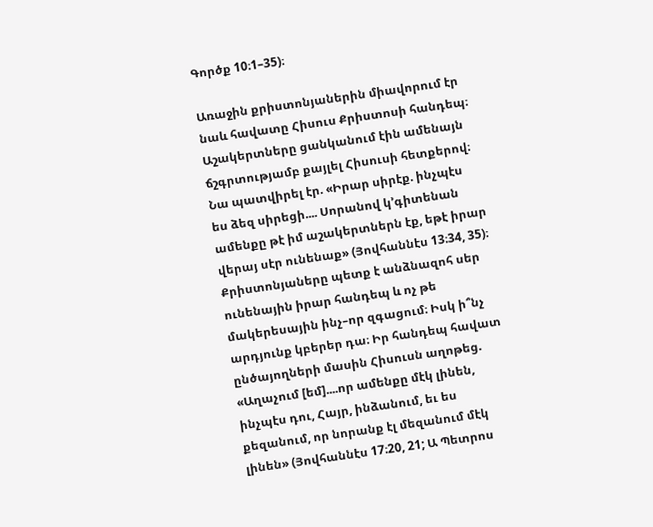Գործք 10։1–35)։

Առաջին քրիստոնյաներին միավորում էր նաև հավատը Հիսուս Քրիստոսի հանդեպ։ Աշակերտները ցանկանում էին ամենայն ճշգրտությամբ քայլել Հիսուսի հետքերով։ Նա պատվիրել էր. «Իրար սիրէք. ինչպէս ես ձեզ սիրեցի.... Սորանով կ’գիտենան ամենքը թէ իմ աշակերտներն էք, եթէ իրար վերայ սէր ունենաք» (Յովհաննէս 13։34, 35)։ Քրիստոնյաները պետք է անձնազոհ սեր ունենային իրար հանդեպ և ոչ թե մակերեսային ինչ–որ զգացում։ Իսկ ի՞նչ արդյունք կբերեր դա։ Իր հանդեպ հավատ ընծայողների մասին Հիսուսն աղոթեց. «Աղաչում [եմ]....որ ամենքը մէկ լինեն, ինչպէս դու, Հայր, ինձանում, եւ ես քեզանում, որ նորանք էլ մեզանում մէկ լինեն» (Յովհաննէս 17։20, 21; Ա Պետրոս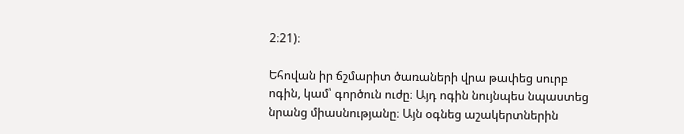2։21)։

Եհովան իր ճշմարիտ ծառաների վրա թափեց սուրբ ոգին, կամ՝ գործուն ուժը։ Այդ ոգին նույնպես նպաստեց նրանց միասնությանը։ Այն օգնեց աշակերտներին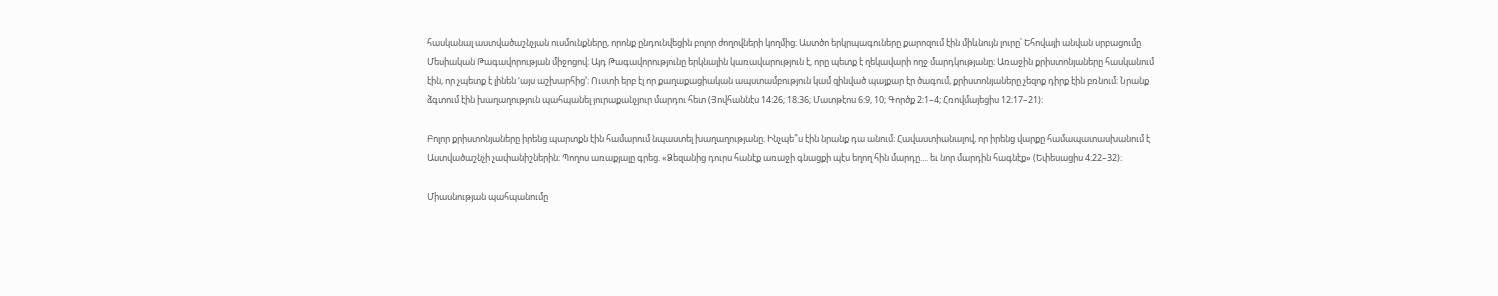հասկանալ աստվածաշնչյան ուսմունքները, որոնք ընդունվեցին բոլոր ժողովների կողմից։ Աստծո երկրպագուները քարոզում էին միևնույն լուրը՝ Եհովայի անվան սրբացումը Մեսիական Թագավորության միջոցով։ Այդ Թագավորությունը երկնային կառավարություն է, որը պետք է ղեկավարի ողջ մարդկությանը։ Առաջին քրիստոնյաները հասկանում էին, որ չպետք է լինեն ‘այս աշխարհից’։ Ուստի երբ էլ որ քաղաքացիական ապստամբություն կամ զինված պայքար էր ծագում, քրիստոնյաները չեզոք դիրք էին բռնում։ Նրանք ձգտում էին խաղաղություն պահպանել յուրաքանչյուր մարդու հետ (Յովհաննէս 14։26; 18։36; Մատթէոս 6։9, 10; Գործք 2։1–4; Հռովմայեցիս 12։17–21)։

Բոլոր քրիստոնյաները իրենց պարտքն էին համարում նպաստել խաղաղությանը։ Ինչպե՞ս էին նրանք դա անում։ Հավաստիանալով, որ իրենց վարքը համապատասխանում է Աստվածաշնչի չափանիշներին։ Պողոս առաքյալը գրեց. «Ձեզանից դուրս հանէք առաջի գնացքի պէս եղող հին մարդը.... եւ նոր մարդին հագնէք» (Եփեսացիս 4։22–32)։

Միասնության պահպանումը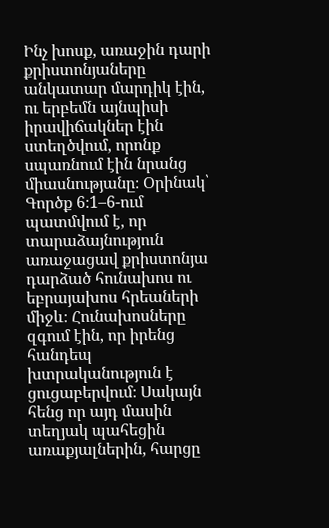Ինչ խոսք, առաջին դարի քրիստոնյաները անկատար մարդիկ էին, ու երբեմն այնպիսի իրավիճակներ էին ստեղծվում, որոնք սպառնում էին նրանց միասնությանը։ Օրինակ՝ Գործք 6։1–6-ում պատմվում է, որ տարաձայնություն առաջացավ քրիստոնյա դարձած հունախոս ու եբրայախոս հրեաների միջև։ Հունախոսները զգում էին, որ իրենց հանդեպ խտրականություն է ցուցաբերվում։ Սակայն հենց որ այդ մասին տեղյակ պահեցին առաքյալներին, հարցը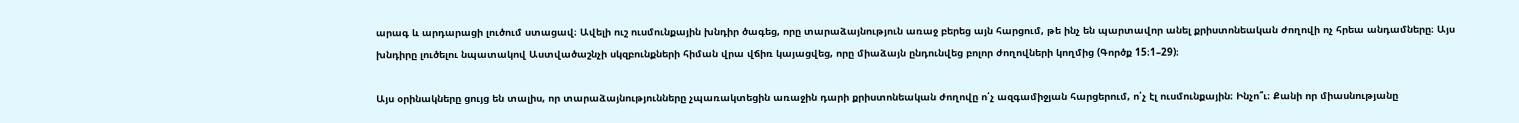արագ և արդարացի լուծում ստացավ։ Ավելի ուշ ուսմունքային խնդիր ծագեց, որը տարաձայնություն առաջ բերեց այն հարցում, թե ինչ են պարտավոր անել քրիստոնեական ժողովի ոչ հրեա անդամները։ Այս խնդիրը լուծելու նպատակով Աստվածաշնչի սկզբունքների հիման վրա վճիռ կայացվեց, որը միաձայն ընդունվեց բոլոր ժողովների կողմից (Գործք 15։1–29)։

Այս օրինակները ցույց են տալիս, որ տարաձայնությունները չպառակտեցին առաջին դարի քրիստոնեական ժողովը ո՛չ ազգամիջյան հարցերում, ո՛չ էլ ուսմունքային։ Ինչո՞ւ։ Քանի որ միասնությանը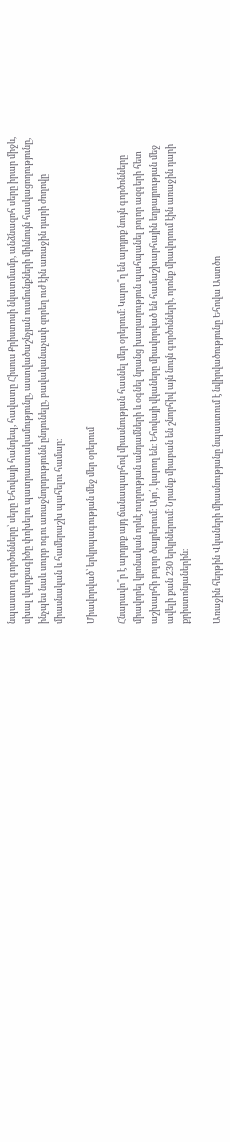նպաստող գործոնները՝ սերը Եհովայի հանդեպ, հավատը Հիսուս Քրիստոսի նկատմամբ, անձնազոհ սերը իրար միջև, սխալ վարքագիծը փոխելու պատրաստակամությունը, աստվածաշնչյան ուսմունքների միևնույն հասկացողությունը, ինչպես նաև սուրբ ոգու առաջնորդությունն ընդունելը, բավականաչափ զորեղ ուժ էին առաջին դարի ժողովը միասնական և համերաշխ պահելու համար։

Միավորված՝ երկրպագության մեջ մեր օրերում

Հնարավո՞ր է արդյոք այդ ճանապարհով միասնության հասնել մեր օրերում։ Կարո՞ղ են արդյոք նույն գործոնները միավորել կրոնական որևէ ուղղության անդամների և օգնել նրանց խաղաղություն պահպանել բոլոր ազգերի հետ աշխարհի բոլոր ծայրերում։ Այո՛, կարող են։ Եհովայի վկաները միավորված են համաշխարհային եղբայրության մեջ ավելի քան 230 երկրներում։ Նրանք միաբան են շնորհիվ այն նույն գործոնների, որոնք միավորում էին առաջին դարի քրիստոնյաներին։

Առաջին հերթին Վկաների միասնությանը նպաստում է նվիրվածությունը Եհովա Աստծո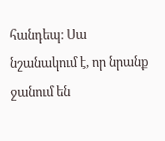հանդեպ։ Սա նշանակում է, որ նրանք ջանում են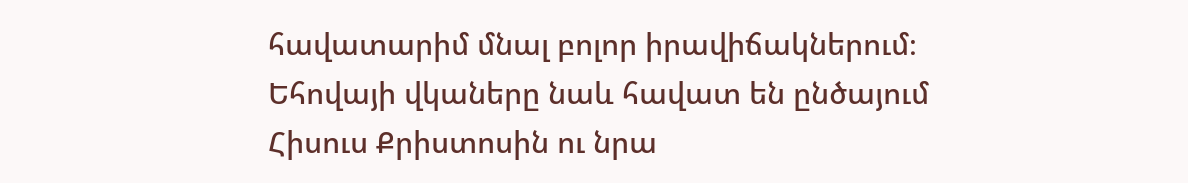հավատարիմ մնալ բոլոր իրավիճակներում։ Եհովայի վկաները նաև հավատ են ընծայում Հիսուս Քրիստոսին ու նրա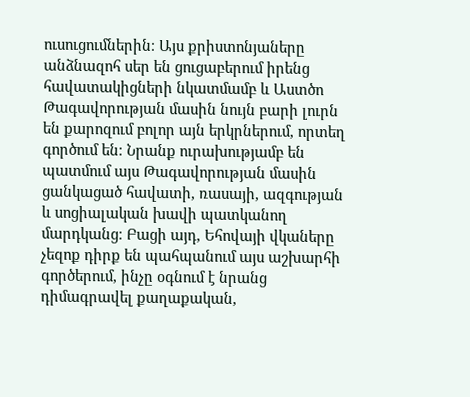ուսուցումներին։ Այս քրիստոնյաները անձնազոհ սեր են ցուցաբերում իրենց հավատակիցների նկատմամբ և Աստծո Թագավորության մասին նույն բարի լուրն են քարոզում բոլոր այն երկրներում, որտեղ գործում են։ Նրանք ուրախությամբ են պատմում այս Թագավորության մասին ցանկացած հավատի, ռասայի, ազգության և սոցիալական խավի պատկանող մարդկանց։ Բացի այդ, Եհովայի վկաները չեզոք դիրք են պահպանում այս աշխարհի գործերում, ինչը օգնում է նրանց դիմագրավել քաղաքական,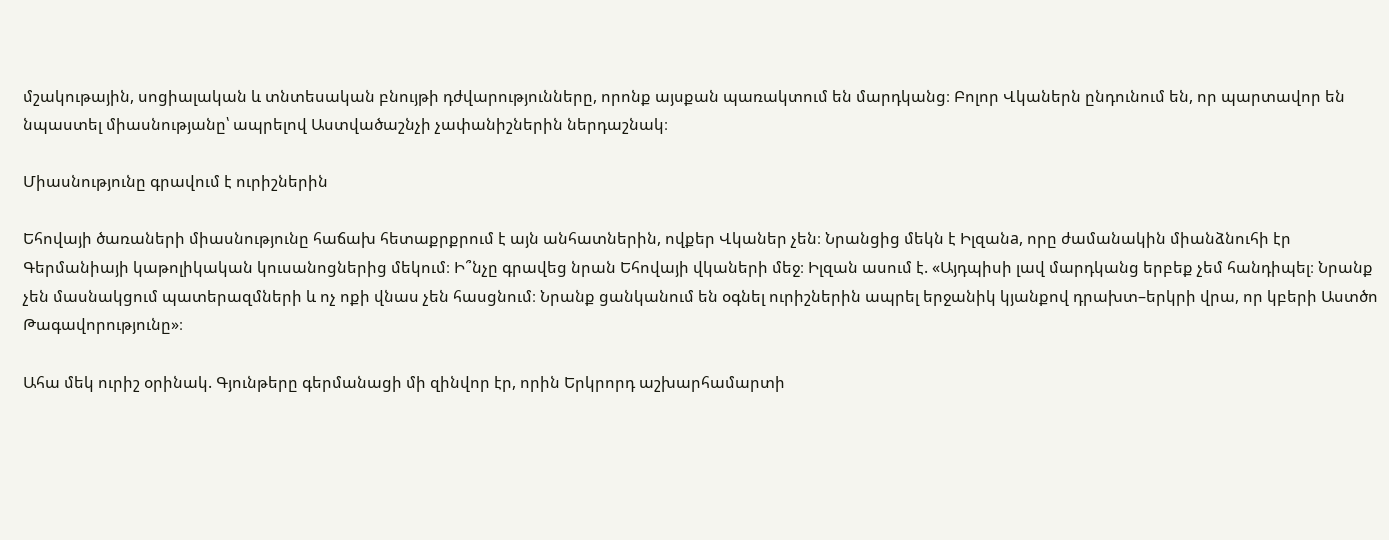մշակութային, սոցիալական և տնտեսական բնույթի դժվարությունները, որոնք այսքան պառակտում են մարդկանց։ Բոլոր Վկաներն ընդունում են, որ պարտավոր են նպաստել միասնությանը՝ ապրելով Աստվածաշնչի չափանիշներին ներդաշնակ։

Միասնությունը գրավում է ուրիշներին

Եհովայի ծառաների միասնությունը հաճախ հետաքրքրում է այն անհատներին, ովքեր Վկաներ չեն։ Նրանցից մեկն է Իլզանa, որը ժամանակին միանձնուհի էր Գերմանիայի կաթոլիկական կուսանոցներից մեկում։ Ի՞նչը գրավեց նրան Եհովայի վկաների մեջ։ Իլզան ասում է. «Այդպիսի լավ մարդկանց երբեք չեմ հանդիպել։ Նրանք չեն մասնակցում պատերազմների և ոչ ոքի վնաս չեն հասցնում։ Նրանք ցանկանում են օգնել ուրիշներին ապրել երջանիկ կյանքով դրախտ–երկրի վրա, որ կբերի Աստծո Թագավորությունը»։

Ահա մեկ ուրիշ օրինակ. Գյունթերը գերմանացի մի զինվոր էր, որին Երկրորդ աշխարհամարտի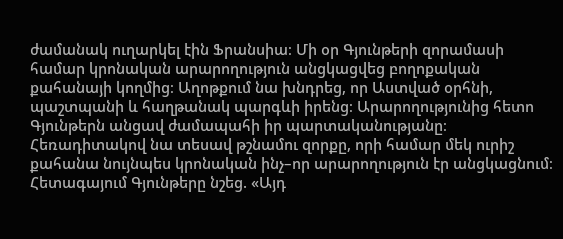ժամանակ ուղարկել էին Ֆրանսիա։ Մի օր Գյունթերի զորամասի համար կրոնական արարողություն անցկացվեց բողոքական քահանայի կողմից։ Աղոթքում նա խնդրեց, որ Աստված օրհնի, պաշտպանի և հաղթանակ պարգևի իրենց։ Արարողությունից հետո Գյունթերն անցավ ժամապահի իր պարտականությանը։ Հեռադիտակով նա տեսավ թշնամու զորքը, որի համար մեկ ուրիշ քահանա նույնպես կրոնական ինչ–որ արարողություն էր անցկացնում։ Հետագայում Գյունթերը նշեց. «Այդ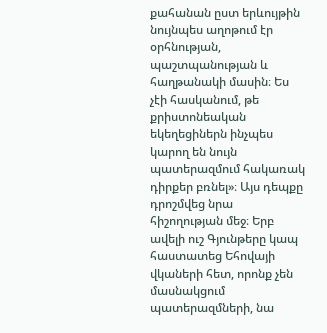քահանան ըստ երևույթին նույնպես աղոթում էր օրհնության, պաշտպանության և հաղթանակի մասին։ Ես չէի հասկանում, թե քրիստոնեական եկեղեցիներն ինչպես կարող են նույն պատերազմում հակառակ դիրքեր բռնել»։ Այս դեպքը դրոշմվեց նրա հիշողության մեջ։ Երբ ավելի ուշ Գյունթերը կապ հաստատեց Եհովայի վկաների հետ, որոնք չեն մասնակցում պատերազմների, նա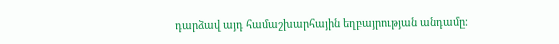դարձավ այդ համաշխարհային եղբայրության անդամը։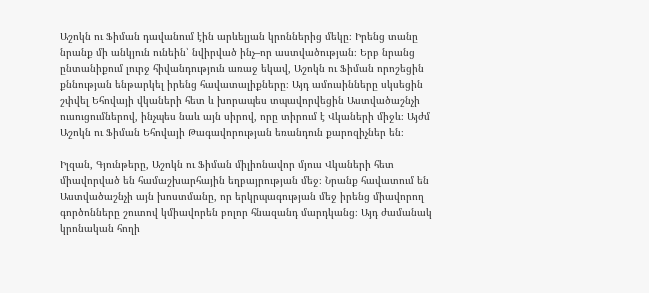Աշոկն ու Ֆիման դավանում էին արևելյան կրոններից մեկը։ Իրենց տանը նրանք մի անկյուն ունեին՝ նվիրված ինչ–որ աստվածության։ Երբ նրանց ընտանիքում լուրջ հիվանդություն առաջ եկավ, Աշոկն ու Ֆիման որոշեցին քննության ենթարկել իրենց հավատալիքները։ Այդ ամուսինները սկսեցին շփվել Եհովայի վկաների հետ և խորապես տպավորվեցին Աստվածաշնչի ուսուցումներով, ինչպես նաև այն սիրով, որը տիրում է Վկաների միջև։ Այժմ Աշոկն ու Ֆիման Եհովայի Թագավորության եռանդուն քարոզիչներ են։

Իլզան, Գյունթերը, Աշոկն ու Ֆիման միլիոնավոր մյուս Վկաների հետ միավորված են համաշխարհային եղբայրության մեջ։ Նրանք հավատում են Աստվածաշնչի այն խոստմանը, որ երկրպագության մեջ իրենց միավորող գործոնները շուտով կմիավորեն բոլոր հնազանդ մարդկանց։ Այդ ժամանակ կրոնական հողի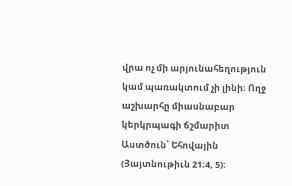վրա ոչ մի արյունահեղություն կամ պառակտում չի լինի։ Ողջ աշխարհը միասնաբար կերկրպագի ճշմարիտ Աստծուն՝ Եհովային (Յայտնութիւն 21։4, 5)։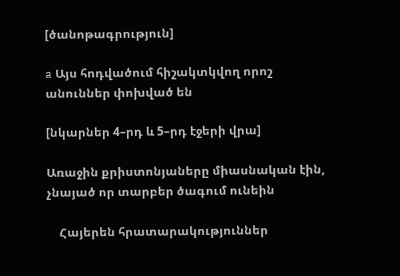[ծանոթագրություն]

a Այս հոդվածում հիշակտկվող որոշ անուններ փոխված են

[նկարներ 4–րդ և 5–րդ էջերի վրա]

Առաջին քրիստոնյաները միասնական էին, չնայած որ տարբեր ծագում ունեին

    Հայերեն հրատարակություններ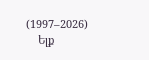(1997–2026)
    Ելք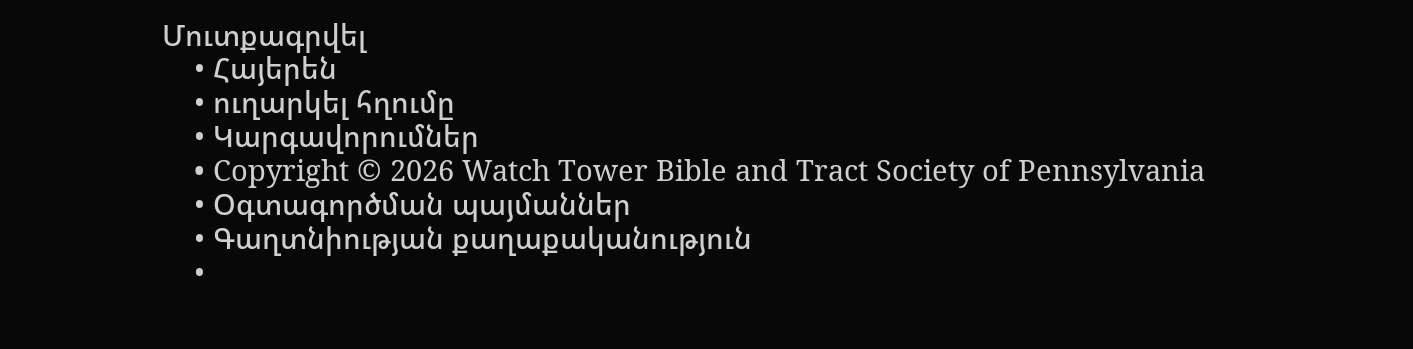Մուտքագրվել
    • Հայերեն
    • ուղարկել հղումը
    • Կարգավորումներ
    • Copyright © 2026 Watch Tower Bible and Tract Society of Pennsylvania
    • Օգտագործման պայմաններ
    • Գաղտնիության քաղաքականություն
    •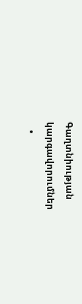Գաղտնիության կարգավորումներ
    •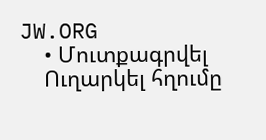JW.ORG
    • Մուտքագրվել
    Ուղարկել հղումը